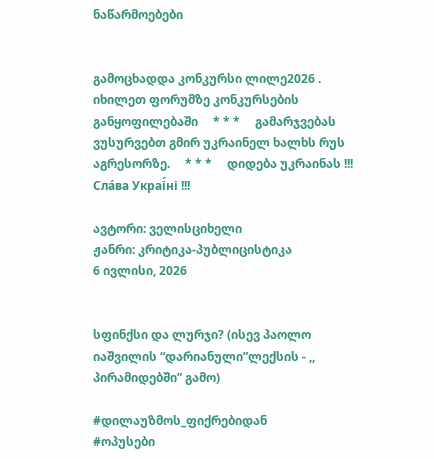ნაწარმოებები


გამოცხადდა კონკურსი ლილე2026 . იხილეთ ფორუმზე კონკურსების განყოფილებაში     * * *     გამარჯვებას ვუსურვებთ გმირ უკრაინელ ხალხს რუს აგრესორზე.     * * *     დიდება უკრაინას !!! Сла́ва Украї́ні !!!

ავტორი: ველისციხელი
ჟანრი: კრიტიკა-პუბლიცისტიკა
6 ივლისი, 2026


სფინქსი და ლურჯი? (ისევ პაოლო იაშვილის “დარიანული”ლექსის - ,, პირამიდებში” გამო)

#დილაუზმოს_ფიქრებიდან
#ოპუსები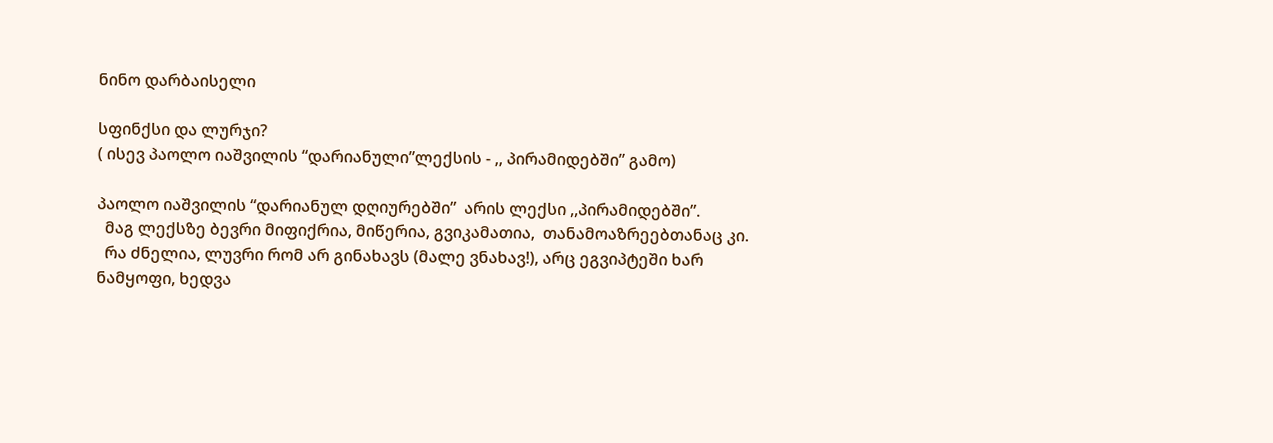ნინო დარბაისელი

სფინქსი და ლურჯი?
( ისევ პაოლო იაშვილის “დარიანული”ლექსის - ,, პირამიდებში” გამო)

პაოლო იაშვილის “დარიანულ დღიურებში”  არის ლექსი ,,პირამიდებში”.
  მაგ ლექსზე ბევრი მიფიქრია, მიწერია, გვიკამათია,  თანამოაზრეებთანაც კი.
  რა ძნელია, ლუვრი რომ არ გინახავს (მალე ვნახავ!), არც ეგვიპტეში ხარ ნამყოფი, ხედვა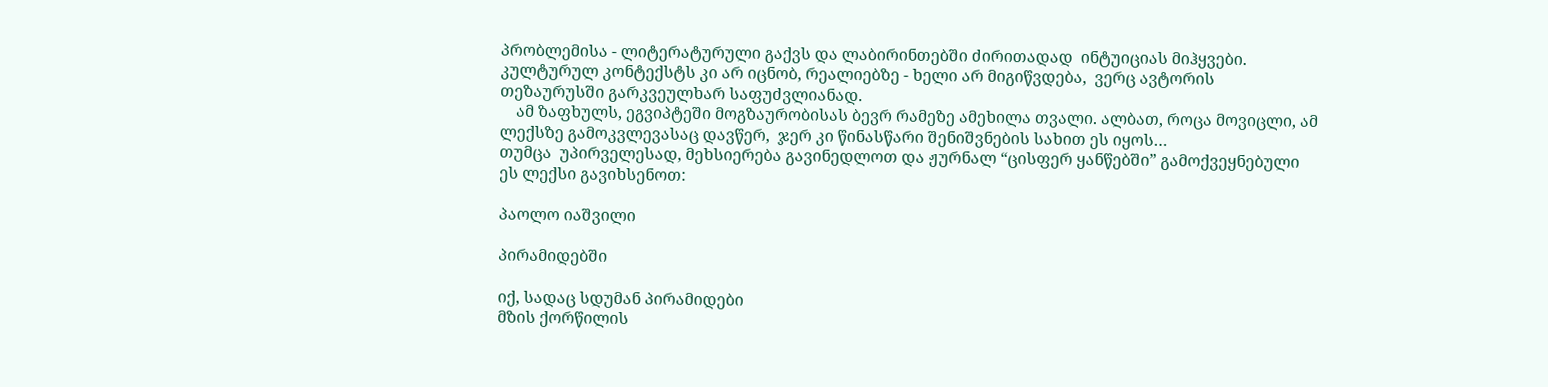პრობლემისა - ლიტერატურული გაქვს და ლაბირინთებში ძირითადად  ინტუიციას მიჰყვები. კულტურულ კონტექსტს კი არ იცნობ, რეალიებზე - ხელი არ მიგიწვდება,  ვერც ავტორის თეზაურუსში გარკვეულხარ საფუძვლიანად.
    ამ ზაფხულს, ეგვიპტეში მოგზაურობისას ბევრ რამეზე ამეხილა თვალი. ალბათ, როცა მოვიცლი, ამ ლექსზე გამოკვლევასაც დავწერ,  ჯერ კი წინასწარი შენიშვნების სახით ეს იყოს…
თუმცა  უპირველესად, მეხსიერება გავინედლოთ და ჟურნალ “ცისფერ ყანწებში” გამოქვეყნებული ეს ლექსი გავიხსენოთ:

პაოლო იაშვილი

პირამიდებში

იქ, სადაც სდუმან პირამიდები
მზის ქორწილის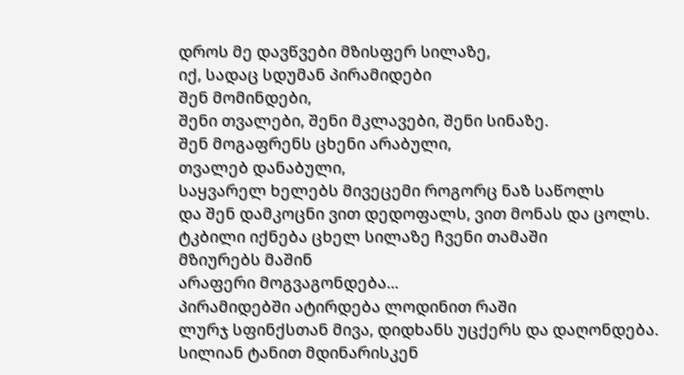დროს მე დავწვები მზისფერ სილაზე,
იქ, სადაც სდუმან პირამიდები
შენ მომინდები,
შენი თვალები, შენი მკლავები, შენი სინაზე.
შენ მოგაფრენს ცხენი არაბული,
თვალებ დანაბული,
საყვარელ ხელებს მივეცემი როგორც ნაზ საწოლს
და შენ დამკოცნი ვით დედოფალს, ვით მონას და ცოლს.
ტკბილი იქნება ცხელ სილაზე ჩვენი თამაში
მზიურებს მაშინ
არაფერი მოგვაგონდება...
პირამიდებში ატირდება ლოდინით რაში
ლურჯ სფინქსთან მივა, დიდხანს უცქერს და დაღონდება.
სილიან ტანით მდინარისკენ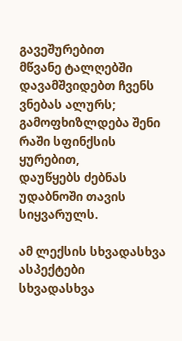გავეშურებით
მწვანე ტალღებში დავამშვიდებთ ჩვენს ვნებას ალურს;
გამოფხიზლდება შენი რაში სფინქსის ყურებით,
დაუწყებს ძებნას უდაბნოში თავის სიყვარულს.

ამ ლექსის სხვადასხვა ასპექტები
სხვადასხვა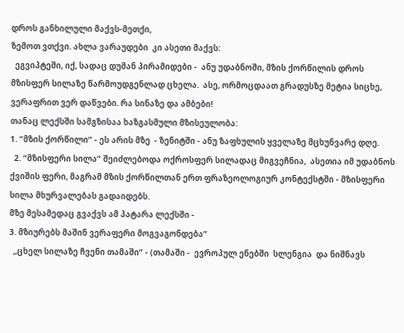დროს განხილული მაქვს-მეთქი,
ზემოთ ვთქვი. ახლა ვარაუდები  კი ასეთი მაქვს:
  ეგვიპტეში, იქ, სადაც დუმან პირამიდები -  ანუ უდაბნოში, მზის ქორწილის დროს მზისფერ სილაზე წარმოუდგენლად ცხელა.  ასე, ორმოცდაათ გრადუსზე მეტია სიცხე, ვერაფრით ვერ დაწვები. რა სინაზე და ამბები!
თანაც ლექსში სამგზისაა ხაზგასმული მზისეულობა:
1. “მზის ქორწილი” - ეს არის მზე  - ზენიტში - ანუ ზაფხულის ყველაზე მცხუნვარე დღე.
  2. “მზისფერი სილა” შეიძლებოდა ოქროსფერ სილადაც მიგვეჩნია,  ასეთია იმ უდაბნოს ქვიშის ფერი, მაგრამ მზის ქორწილთან ერთ ფრაზეოლოგიურ კონტექსტში - მზისფერი სილა მხურვალებას გადაიდებს.
მზე მესამედაც გვაქვს ამ პატარა ლექსში -
3. მზიურებს მაშინ ვერაფერი მოგვაგონდება”
  ,,ცხელ სილაზე ჩვენი თამაში” - (თამაში -  ევროპულ ენებში  სლენგია  და ნიშნავს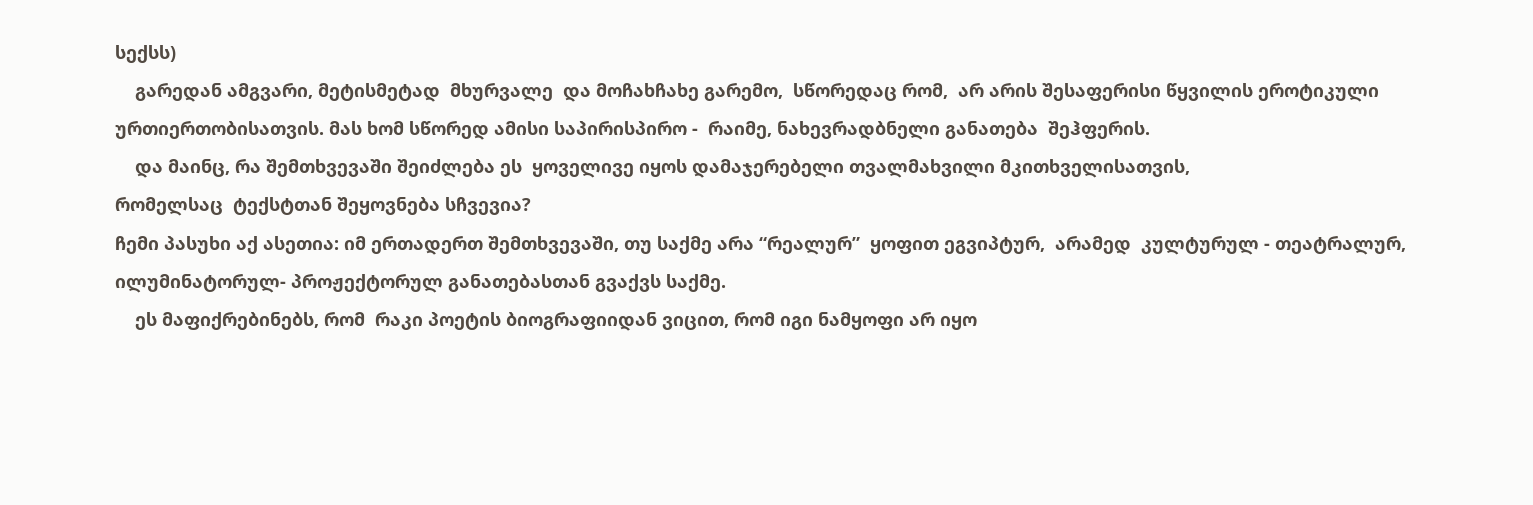სექსს)
    გარედან ამგვარი, მეტისმეტად  მხურვალე  და მოჩახჩახე გარემო,  სწორედაც რომ,  არ არის შესაფერისი წყვილის ეროტიკული ურთიერთობისათვის. მას ხომ სწორედ ამისი საპირისპირო -  რაიმე, ნახევრადბნელი განათება  შეჰფერის.
    და მაინც, რა შემთხვევაში შეიძლება ეს  ყოველივე იყოს დამაჯერებელი თვალმახვილი მკითხველისათვის,
რომელსაც  ტექსტთან შეყოვნება სჩვევია?
ჩემი პასუხი აქ ასეთია: იმ ერთადერთ შემთხვევაში, თუ საქმე არა “რეალურ”  ყოფით ეგვიპტურ,  არამედ  კულტურულ - თეატრალურ, ილუმინატორულ- პროჟექტორულ განათებასთან გვაქვს საქმე.
    ეს მაფიქრებინებს, რომ  რაკი პოეტის ბიოგრაფიიდან ვიცით, რომ იგი ნამყოფი არ იყო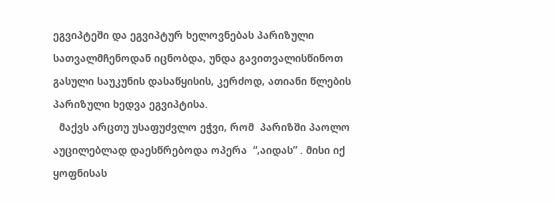ეგვიპტეში და ეგვიპტურ ხელოვნებას პარიზული სათვალმჩენოდან იცნობდა, უნდა გავითვალისწინოთ  გასული საუკუნის დასაწყისის, კერძოდ, ათიანი წლების პარიზული ხედვა ეგვიპტისა.
  მაქვს არცთუ უსაფუძვლო ეჭვი, რომ  პარიზში პაოლო აუცილებლად დაესწრებოდა ოპერა  “,აიდას” . მისი იქ ყოფნისას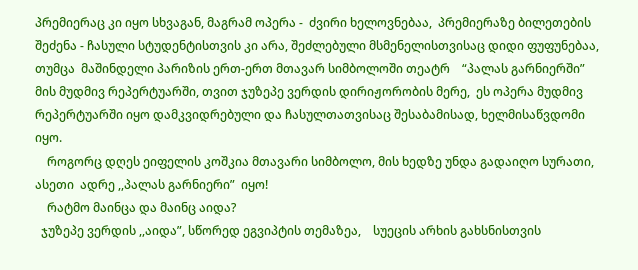პრემიერაც კი იყო სხვაგან, მაგრამ ოპერა -  ძვირი ხელოვნებაა,  პრემიერაზე ბილეთების შეძენა - ჩასული სტუდენტისთვის კი არა, შეძლებული მსმენელისთვისაც დიდი ფუფუნებაა, თუმცა  მაშინდელი პარიზის ერთ-ერთ მთავარ სიმბოლოში თეატრ    “პალას გარნიერში”    მის მუდმივ რეპერტუარში, თვით ჯუზეპე ვერდის დირიჟორობის მერე,  ეს ოპერა მუდმივ  რეპერტუარში იყო დამკვიდრებული და ჩასულთათვისაც შესაბამისად, ხელმისაწვდომი იყო.
    როგორც დღეს ეიფელის კოშკია მთავარი სიმბოლო, მის ხედზე უნდა გადაიღო სურათი,  ასეთი  ადრე ,,პალას გარნიერი”  იყო!
    რატმო მაინცა და მაინც აიდა?
  ჯუზეპე ვერდის ,,აიდა”, სწორედ ეგვიპტის თემაზეა,    სუეცის არხის გახსნისთვის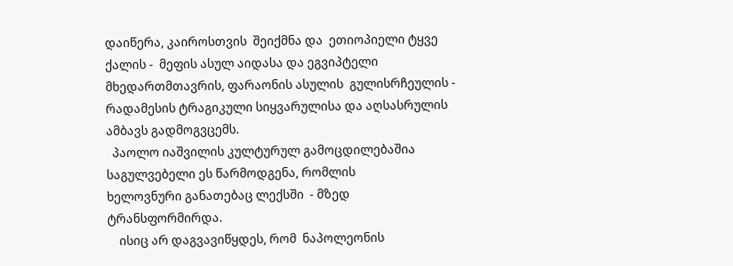დაიწერა, კაიროსთვის  შეიქმნა და  ეთიოპიელი ტყვე ქალის -  მეფის ასულ აიდასა და ეგვიპტელი მხედართმთავრის, ფარაონის ასულის  გულისრჩეულის - რადამესის ტრაგიკული სიყვარულისა და აღსასრულის  ამბავს გადმოგვცემს.
  პაოლო იაშვილის კულტურულ გამოცდილებაშია  საგულვებელი ეს წარმოდგენა, რომლის
ხელოვნური განათებაც ლექსში  - მზედ ტრანსფორმირდა.
    ისიც არ დაგვავიწყდეს, რომ  ნაპოლეონის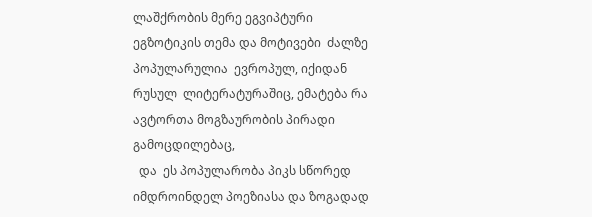ლაშქრობის მერე ეგვიპტური ეგზოტიკის თემა და მოტივები  ძალზე პოპულარულია  ევროპულ, იქიდან რუსულ  ლიტერატურაშიც, ემატება რა  ავტორთა მოგზაურობის პირადი გამოცდილებაც,
  და  ეს პოპულარობა პიკს სწორედ იმდროინდელ პოეზიასა და ზოგადად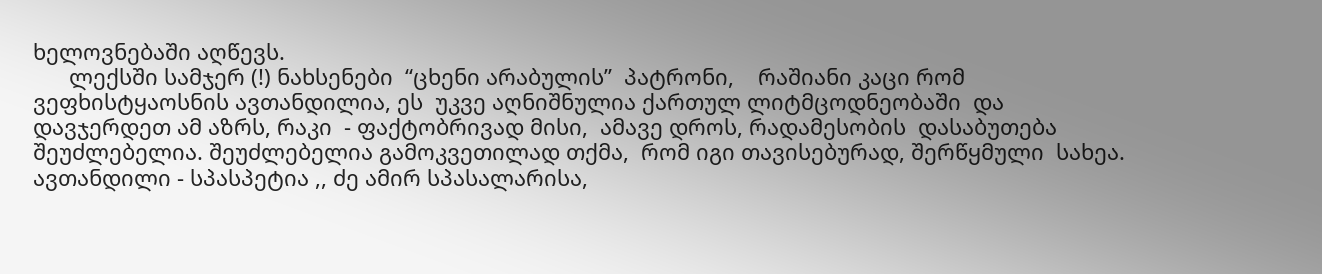ხელოვნებაში აღწევს.
      ლექსში სამჯერ (!) ნახსენები  “ცხენი არაბულის”  პატრონი,    რაშიანი კაცი რომ  ვეფხისტყაოსნის ავთანდილია, ეს  უკვე აღნიშნულია ქართულ ლიტმცოდნეობაში  და დავჯერდეთ ამ აზრს, რაკი  - ფაქტობრივად მისი,  ამავე დროს, რადამესობის  დასაბუთება შეუძლებელია. შეუძლებელია გამოკვეთილად თქმა,  რომ იგი თავისებურად, შერწყმული  სახეა. ავთანდილი - სპასპეტია ,, ძე ამირ სპასალარისა,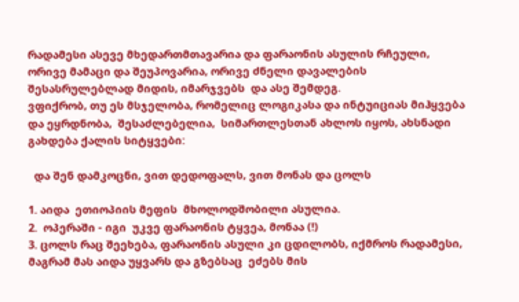რადამესი ასევე მხედართმთავარია და ფარაონის ასულის რჩეული, ორივე მამაცი და შეუპოვარია, ორივე ძნელი დავალების შესასრულებლად მიდის, იმარჯვებს  და ასე შემდეგ.
ვფიქრობ, თუ ეს მსჯელობა, რომელიც ლოგიკასა და ინტუიციას მიჰყვება და ეყრდნობა,  შესაძლებელია,  სიმართლესთან ახლოს იყოს, ახსნადი გახდება ქალის სიტყვები:

  და შენ დამკოცნი, ვით დედოფალს, ვით მონას და ცოლს

1. აიდა  ეთიოპიის მეფის  მხოლოდშობილი ასულია.
2.  ოპერაში - იგი  უკვე ფარაონის ტყვეა, მონაა (!)
3. ცოლს რაც შეეხება, ფარაონის ასული კი ცდილობს, იქმროს რადამესი, მაგრამ მას აიდა უყვარს და გზებსაც  ეძებს მის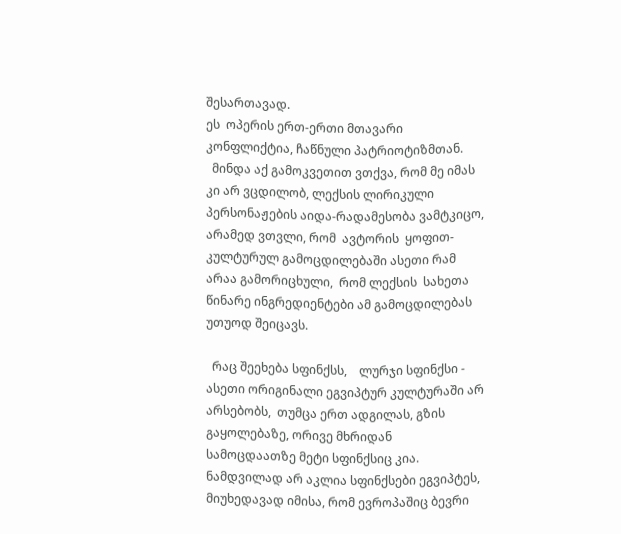შესართავად.
ეს  ოპერის ერთ-ერთი მთავარი კონფლიქტია, ჩაწნული პატრიოტიზმთან.
  მინდა აქ გამოკვეთით ვთქვა, რომ მე იმას კი არ ვცდილობ, ლექსის ლირიკული პერსონაჟების აიდა-რადამესობა ვამტკიცო, არამედ ვთვლი, რომ  ავტორის  ყოფით- კულტურულ გამოცდილებაში ასეთი რამ არაა გამორიცხული,  რომ ლექსის  სახეთა წინარე ინგრედიენტები ამ გამოცდილებას უთუოდ შეიცავს.

  რაც შეეხება სფინქსს,    ლურჯი სფინქსი - ასეთი ორიგინალი ეგვიპტურ კულტურაში არ არსებობს,  თუმცა ერთ ადგილას, გზის გაყოლებაზე, ორივე მხრიდან სამოცდაათზე მეტი სფინქსიც კია.  ნამდვილად არ აკლია სფინქსები ეგვიპტეს, მიუხედავად იმისა, რომ ევროპაშიც ბევრი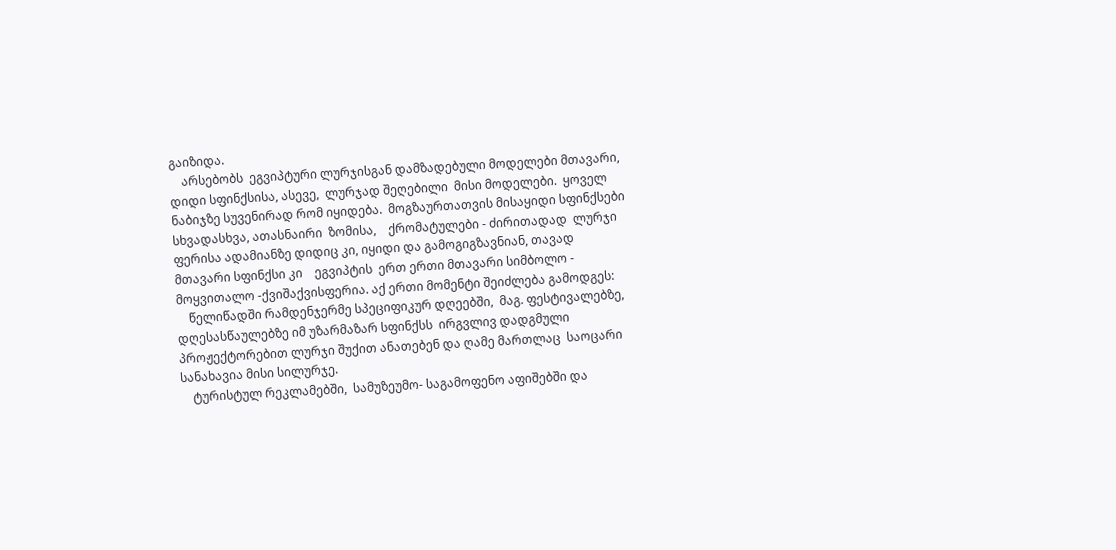გაიზიდა.
    არსებობს  ეგვიპტური ლურჯისგან დამზადებული მოდელები მთავარი,  დიდი სფინქსისა, ასევე,  ლურჯად შეღებილი  მისი მოდელები.  ყოველ ნაბიჯზე სუვენირად რომ იყიდება.  მოგზაურთათვის მისაყიდი სფინქსები  სხვადასხვა, ათასნაირი  ზომისა,    ქრომატულები - ძირითადად  ლურჯი ფერისა ადამიანზე დიდიც კი, იყიდი და გამოგიგზავნიან, თავად მთავარი სფინქსი კი    ეგვიპტის  ერთ ერთი მთავარი სიმბოლო - მოყვითალო -ქვიშაქვისფერია. აქ ერთი მომენტი შეიძლება გამოდგეს:
    წელიწადში რამდენჯერმე სპეციფიკურ დღეებში,  მაგ. ფესტივალებზე,  დღესასწაულებზე იმ უზარმაზარ სფინქსს  ირგვლივ დადგმული პროჟექტორებით ლურჯი შუქით ანათებენ და ღამე მართლაც  საოცარი სანახავია მისი სილურჯე.
    ტურისტულ რეკლამებში,  სამუზეუმო- საგამოფენო აფიშებში და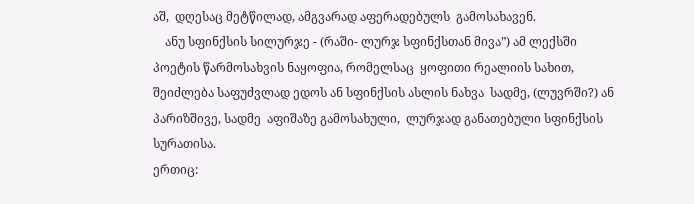აშ,  დღესაც მეტწილად, ამგვარად აფერადებულს  გამოსახავენ.
    ანუ სფინქსის სილურჯე - (რაში- ლურჯ სფინქსთან მივა”) ამ ლექსში პოეტის წარმოსახვის ნაყოფია, რომელსაც  ყოფითი რეალიის სახით,  შეიძლება საფუძვლად ედოს ან სფინქსის ასლის ნახვა  სადმე, (ლუვრში?) ან პარიზშივე, სადმე  აფიშაზე გამოსახული,  ლურჯად განათებული სფინქსის სურათისა.
ერთიც: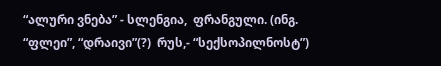“ალური ვნება” - სლენგია,  ფრანგული. (ინგ.  “ფლეი”, “დრაივი”(?)  რუს,- “სექსოპილნოსტ”)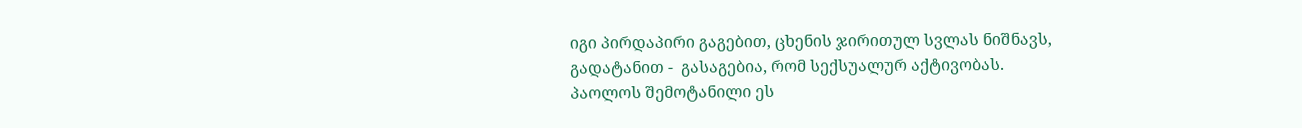იგი პირდაპირი გაგებით, ცხენის ჯირითულ სვლას ნიშნავს, გადატანით -  გასაგებია, რომ სექსუალურ აქტივობას.
პაოლოს შემოტანილი ეს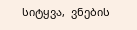სიტყვა,  ვნების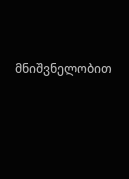მნიშვნელობით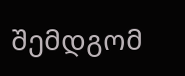შემდგომ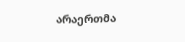არაერთმა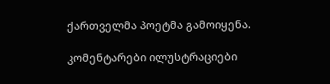ქართველმა პოეტმა გამოიყენა.

კომენტარები ილუსტრაციები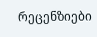რეცენზიები